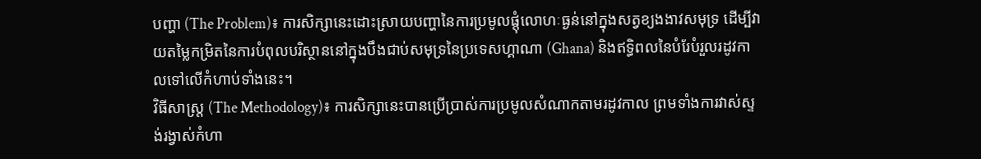បញ្ហា (The Problem)៖ ការសិក្សានេះដោះស្រាយបញ្ហានៃការប្រមូលផ្តុំលោហៈធ្ងន់នៅក្នុងសត្វខ្យងងាវសមុទ្រ ដើម្បីវាយតម្លៃកម្រិតនៃការបំពុលបរិស្ថាននៅក្នុងបឹងជាប់សមុទ្រនៃប្រទេសហ្គាណា (Ghana) និងឥទ្ធិពលនៃបំរែបំរួលរដូវកាលទៅលើកំហាប់ទាំងនេះ។
វិធីសាស្ត្រ (The Methodology)៖ ការសិក្សានេះបានប្រើប្រាស់ការប្រមូលសំណាកតាមរដូវកាល ព្រមទាំងការវាស់ស្ទង់រង្វាស់កំហា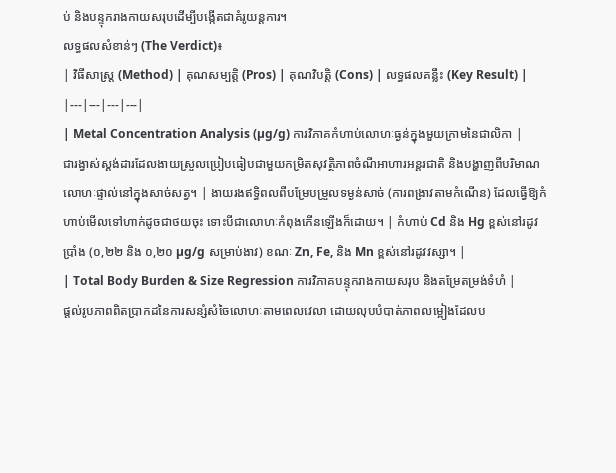ប់ និងបន្ទុករាងកាយសរុបដើម្បីបង្កើតជាគំរូយន្តការ។
លទ្ធផលសំខាន់ៗ (The Verdict)៖
| វិធីសាស្ត្រ (Method) | គុណសម្បត្តិ (Pros) | គុណវិបត្តិ (Cons) | លទ្ធផលគន្លឹះ (Key Result) |
|---|---|---|---|
| Metal Concentration Analysis (µg/g) ការវិភាគកំហាប់លោហៈធ្ងន់ក្នុងមួយក្រាមនៃជាលិកា |
ជារង្វាស់ស្តង់ដារដែលងាយស្រួលប្រៀបធៀបជាមួយកម្រិតសុវត្ថិភាពចំណីអាហារអន្តរជាតិ និងបង្ហាញពីបរិមាណលោហៈផ្ទាល់នៅក្នុងសាច់សត្វ។ | ងាយរងឥទ្ធិពលពីបម្រែបម្រួលទម្ងន់សាច់ (ការពង្រាវតាមកំណើន) ដែលធ្វើឱ្យកំហាប់មើលទៅហាក់ដូចជាថយចុះ ទោះបីជាលោហៈកំពុងកើនឡើងក៏ដោយ។ | កំហាប់ Cd និង Hg ខ្ពស់នៅរដូវប្រាំង (០,២២ និង ០,២០ µg/g សម្រាប់ងាវ) ខណៈ Zn, Fe, និង Mn ខ្ពស់នៅរដូវវស្សា។ |
| Total Body Burden & Size Regression ការវិភាគបន្ទុករាងកាយសរុប និងតម្រែតម្រង់ទំហំ |
ផ្តល់រូបភាពពិតប្រាកដនៃការសន្សំសំចៃលោហៈតាមពេលវេលា ដោយលុបបំបាត់ភាពលម្អៀងដែលប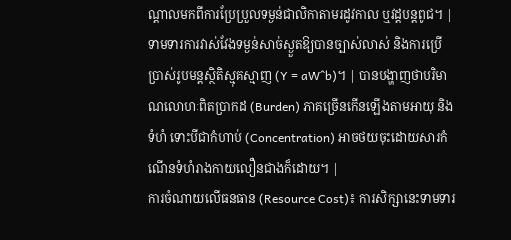ណ្តាលមកពីការប្រែប្រួលទម្ងន់ជាលិកាតាមរដូវកាល ឬវដ្តបន្តពូជ។ | ទាមទារការវាស់វែងទម្ងន់សាច់ស្ងួតឱ្យបានច្បាស់លាស់ និងការប្រើប្រាស់រូបមន្តស្ថិតិស្មុគស្មាញ (Y = aW^b)។ | បានបង្ហាញថាបរិមាណលោហៈពិតប្រាកដ (Burden) ភាគច្រើនកើនឡើងតាមអាយុ និងទំហំ ទោះបីជាកំហាប់ (Concentration) អាចថយចុះដោយសារកំណើនទំហំរាងកាយលឿនជាងក៏ដោយ។ |
ការចំណាយលើធនធាន (Resource Cost)៖ ការសិក្សានេះទាមទារ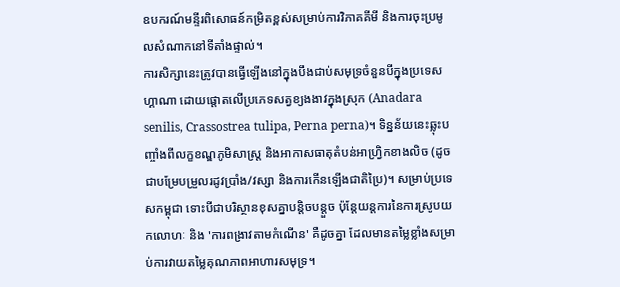ឧបករណ៍មន្ទីរពិសោធន៍កម្រិតខ្ពស់សម្រាប់ការវិភាគគីមី និងការចុះប្រមូលសំណាកនៅទីតាំងផ្ទាល់។
ការសិក្សានេះត្រូវបានធ្វើឡើងនៅក្នុងបឹងជាប់សមុទ្រចំនួនបីក្នុងប្រទេសហ្គាណា ដោយផ្តោតលើប្រភេទសត្វខ្យងងាវក្នុងស្រុក (Anadara senilis, Crassostrea tulipa, Perna perna)។ ទិន្នន័យនេះឆ្លុះបញ្ចាំងពីលក្ខខណ្ឌភូមិសាស្ត្រ និងអាកាសធាតុតំបន់អាហ្វ្រិកខាងលិច (ដូចជាបម្រែបម្រួលរដូវប្រាំង/វស្សា និងការកើនឡើងជាតិប្រៃ)។ សម្រាប់ប្រទេសកម្ពុជា ទោះបីជាបរិស្ថានខុសគ្នាបន្តិចបន្តួច ប៉ុន្តែយន្តការនៃការស្រូបយកលោហៈ និង 'ការពង្រាវតាមកំណើន' គឺដូចគ្នា ដែលមានតម្លៃខ្លាំងសម្រាប់ការវាយតម្លៃគុណភាពអាហារសមុទ្រ។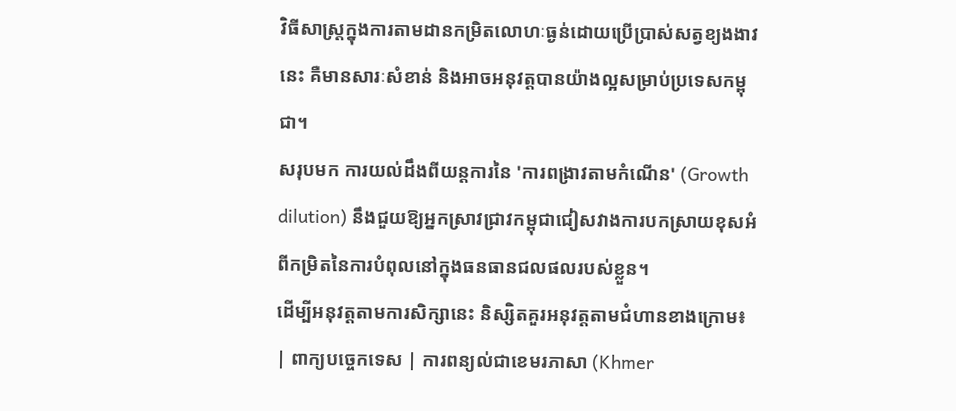វិធីសាស្ត្រក្នុងការតាមដានកម្រិតលោហៈធ្ងន់ដោយប្រើប្រាស់សត្វខ្យងងាវនេះ គឺមានសារៈសំខាន់ និងអាចអនុវត្តបានយ៉ាងល្អសម្រាប់ប្រទេសកម្ពុជា។
សរុបមក ការយល់ដឹងពីយន្តការនៃ 'ការពង្រាវតាមកំណើន' (Growth dilution) នឹងជួយឱ្យអ្នកស្រាវជ្រាវកម្ពុជាជៀសវាងការបកស្រាយខុសអំពីកម្រិតនៃការបំពុលនៅក្នុងធនធានជលផលរបស់ខ្លួន។
ដើម្បីអនុវត្តតាមការសិក្សានេះ និស្សិតគួរអនុវត្តតាមជំហានខាងក្រោម៖
| ពាក្យបច្ចេកទេស | ការពន្យល់ជាខេមរភាសា (Khmer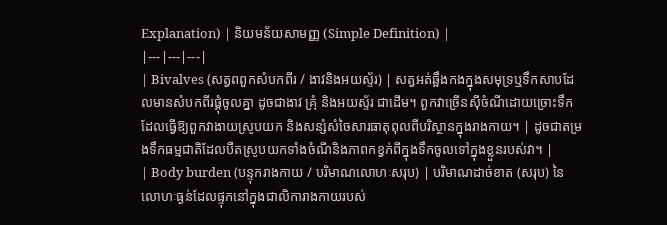Explanation) | និយមន័យសាមញ្ញ (Simple Definition) |
|---|---|---|
| Bivalves (សត្វពពួកសំបកពីរ / ងាវនិងអយស្ទ័រ) | សត្វអត់ឆ្អឹងកងក្នុងសមុទ្រឬទឹកសាបដែលមានសំបកពីរផ្គុំចូលគ្នា ដូចជាងាវ គ្រុំ និងអយស្ទ័រ ជាដើម។ ពួកវាច្រើនស៊ីចំណីដោយច្រោះទឹក ដែលធ្វើឱ្យពួកវាងាយស្រូបយក និងសន្សំសំចៃសារធាតុពុលពីបរិស្ថានក្នុងរាងកាយ។ | ដូចជាតម្រងទឹកធម្មជាតិដែលបឺតស្រូបយកទាំងចំណីនិងភាពកខ្វក់ពីក្នុងទឹកចូលទៅក្នុងខ្លួនរបស់វា។ |
| Body burden (បន្ទុករាងកាយ / បរិមាណលោហៈសរុប) | បរិមាណដាច់ខាត (សរុប) នៃលោហៈធ្ងន់ដែលផ្ទុកនៅក្នុងជាលិការាងកាយរបស់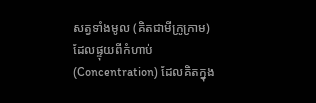សត្វទាំងមូល (គិតជាមីក្រូក្រាម) ដែលផ្ទុយពីកំហាប់ (Concentration) ដែលគិតក្នុង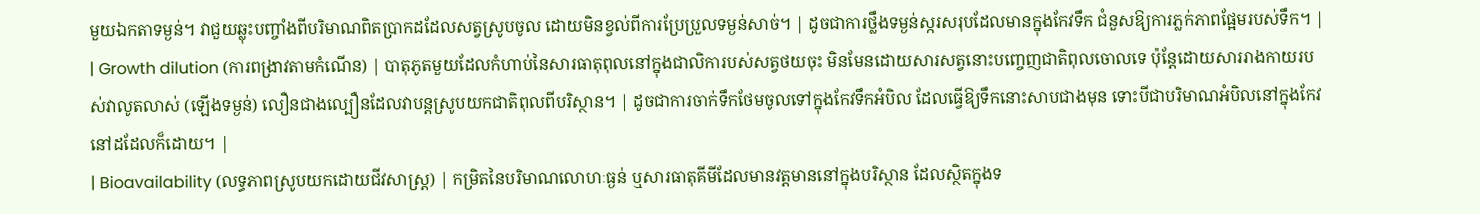មួយឯកតាទម្ងន់។ វាជួយឆ្លុះបញ្ចាំងពីបរិមាណពិតប្រាកដដែលសត្វស្រូបចូល ដោយមិនខ្វល់ពីការប្រែប្រួលទម្ងន់សាច់។ | ដូចជាការថ្លឹងទម្ងន់ស្ករសរុបដែលមានក្នុងកែវទឹក ជំនួសឱ្យការភ្លក់ភាពផ្អែមរបស់ទឹក។ |
| Growth dilution (ការពង្រាវតាមកំណើន) | បាតុភូតមួយដែលកំហាប់នៃសារធាតុពុលនៅក្នុងជាលិការបស់សត្វថយចុះ មិនមែនដោយសារសត្វនោះបញ្ចេញជាតិពុលចោលទេ ប៉ុន្តែដោយសាររាងកាយរបស់វាលូតលាស់ (ឡើងទម្ងន់) លឿនជាងល្បឿនដែលវាបន្តស្រូបយកជាតិពុលពីបរិស្ថាន។ | ដូចជាការចាក់ទឹកថែមចូលទៅក្នុងកែវទឹកអំបិល ដែលធ្វើឱ្យទឹកនោះសាបជាងមុន ទោះបីជាបរិមាណអំបិលនៅក្នុងកែវនៅដដែលក៏ដោយ។ |
| Bioavailability (លទ្ធភាពស្រូបយកដោយជីវសាស្ត្រ) | កម្រិតនៃបរិមាណលោហៈធ្ងន់ ឬសារធាតុគីមីដែលមានវត្តមាននៅក្នុងបរិស្ថាន ដែលស្ថិតក្នុងទ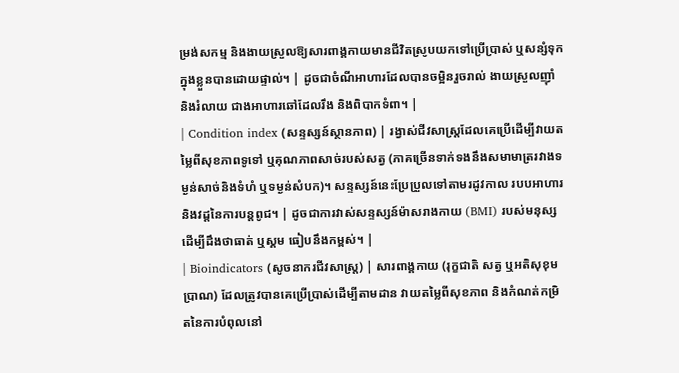ម្រង់សកម្ម និងងាយស្រួលឱ្យសារពាង្គកាយមានជីវិតស្រូបយកទៅប្រើប្រាស់ ឬសន្សំទុកក្នុងខ្លួនបានដោយផ្ទាល់។ | ដូចជាចំណីអាហារដែលបានចម្អិនរួចរាល់ ងាយស្រួលញ៉ាំ និងរំលាយ ជាងអាហារឆៅដែលរឹង និងពិបាកទំពា។ |
| Condition index (សន្ទស្សន៍ស្ថានភាព) | រង្វាស់ជីវសាស្ត្រដែលគេប្រើដើម្បីវាយតម្លៃពីសុខភាពទូទៅ ឬគុណភាពសាច់របស់សត្វ (ភាគច្រើនទាក់ទងនឹងសមាមាត្ររវាងទម្ងន់សាច់និងទំហំ ឬទម្ងន់សំបក)។ សន្ទស្សន៍នេះប្រែប្រួលទៅតាមរដូវកាល របបអាហារ និងវដ្តនៃការបន្តពូជ។ | ដូចជាការវាស់សន្ទស្សន៍ម៉ាសរាងកាយ (BMI) របស់មនុស្សដើម្បីដឹងថាធាត់ ឬស្គម ធៀបនឹងកម្ពស់។ |
| Bioindicators (សូចនាករជីវសាស្ត្រ) | សារពាង្គកាយ (រុក្ខជាតិ សត្វ ឬអតិសុខុមប្រាណ) ដែលត្រូវបានគេប្រើប្រាស់ដើម្បីតាមដាន វាយតម្លៃពីសុខភាព និងកំណត់កម្រិតនៃការបំពុលនៅ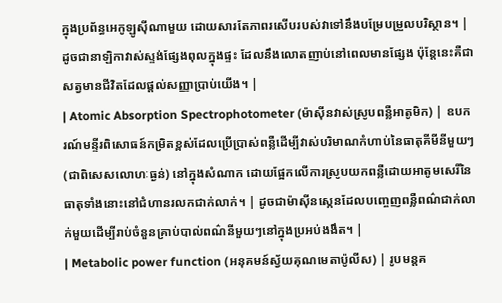ក្នុងប្រព័ន្ធអេកូឡូស៊ីណាមួយ ដោយសារតែភាពរសើបរបស់វាទៅនឹងបម្រែបម្រួលបរិស្ថាន។ | ដូចជានាឡិកាវាស់ស្ទង់ផ្សែងពុលក្នុងផ្ទះ ដែលនឹងលោតញាប់នៅពេលមានផ្សែង ប៉ុន្តែនេះគឺជាសត្វមានជីវិតដែលផ្តល់សញ្ញាប្រាប់យើង។ |
| Atomic Absorption Spectrophotometer (ម៉ាស៊ីនវាស់ស្រូបពន្លឺអាតូមិក) | ឧបករណ៍មន្ទីរពិសោធន៍កម្រិតខ្ពស់ដែលប្រើប្រាស់ពន្លឺដើម្បីវាស់បរិមាណកំហាប់នៃធាតុគីមីនីមួយៗ (ជាពិសេសលោហៈធ្ងន់) នៅក្នុងសំណាក ដោយផ្អែកលើការស្រូបយកពន្លឺដោយអាតូមសេរីនៃធាតុទាំងនោះនៅជំហានរលកជាក់លាក់។ | ដូចជាម៉ាស៊ីនស្កេនដែលបញ្ចេញពន្លឺពណ៌ជាក់លាក់មួយដើម្បីរាប់ចំនួនគ្រាប់បាល់ពណ៌នីមួយៗនៅក្នុងប្រអប់ងងឹត។ |
| Metabolic power function (អនុគមន៍ស្វ័យគុណមេតាប៉ូលីស) | រូបមន្តគ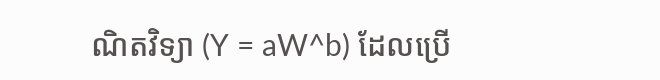ណិតវិទ្យា (Y = aW^b) ដែលប្រើ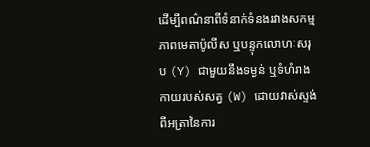ដើម្បីពណ៌នាពីទំនាក់ទំនងរវាងសកម្មភាពមេតាប៉ូលីស ឬបន្ទុកលោហៈសរុប (Y) ជាមួយនឹងទម្ងន់ ឬទំហំរាងកាយរបស់សត្វ (W) ដោយវាស់ស្ទង់ពីអត្រានៃការ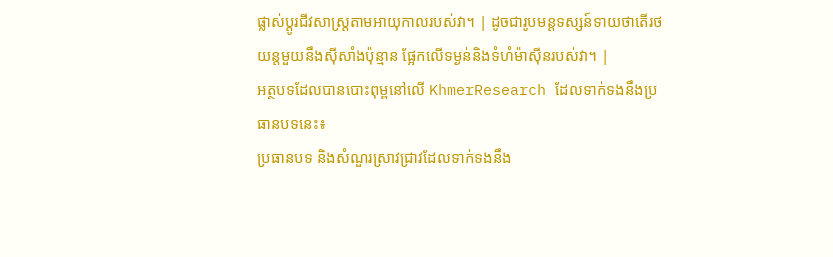ផ្លាស់ប្តូរជីវសាស្ត្រតាមអាយុកាលរបស់វា។ | ដូចជារូបមន្តទស្សន៍ទាយថាតើរថយន្តមួយនឹងស៊ីសាំងប៉ុន្មាន ផ្អែកលើទម្ងន់និងទំហំម៉ាស៊ីនរបស់វា។ |
អត្ថបទដែលបានបោះពុម្ពនៅលើ KhmerResearch ដែលទាក់ទងនឹងប្រធានបទនេះ៖
ប្រធានបទ និងសំណួរស្រាវជ្រាវដែលទាក់ទងនឹង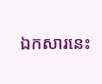ឯកសារនេះ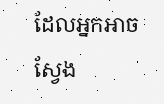ដែលអ្នកអាចស្វែង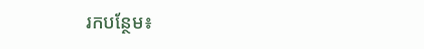រកបន្ថែម៖